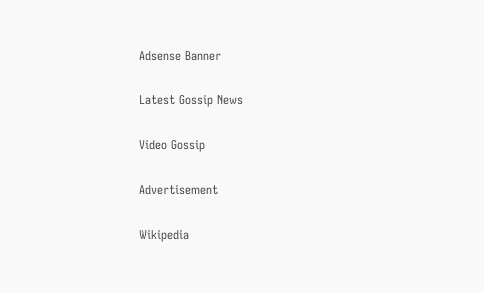Adsense Banner

Latest Gossip News

Video Gossip

Advertisement

Wikipedia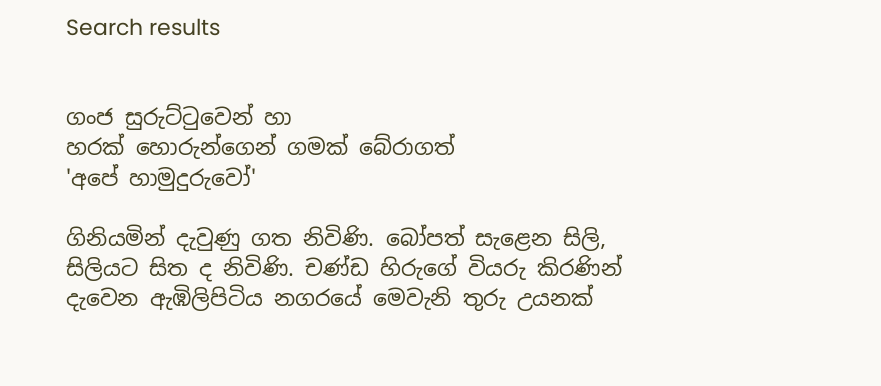Search results


ගංජ සුරුට්‌ටුවෙන් හා
හරක්‌ හොරුන්ගෙන් ගමක්‌ බේරාගත්
'අපේ හාමුදුරුවෝ'

ගිනියමින් දැවුණු ගත නිවිණි. බෝපත් සැළෙන සිලි, සිලියට සිත ද නිවිණි. චණ්‌ඩ හිරුගේ වියරු කිරණින් දැවෙන ඇඹිලිපිටිය නගරයේ මෙවැනි තුරු උයනක්‌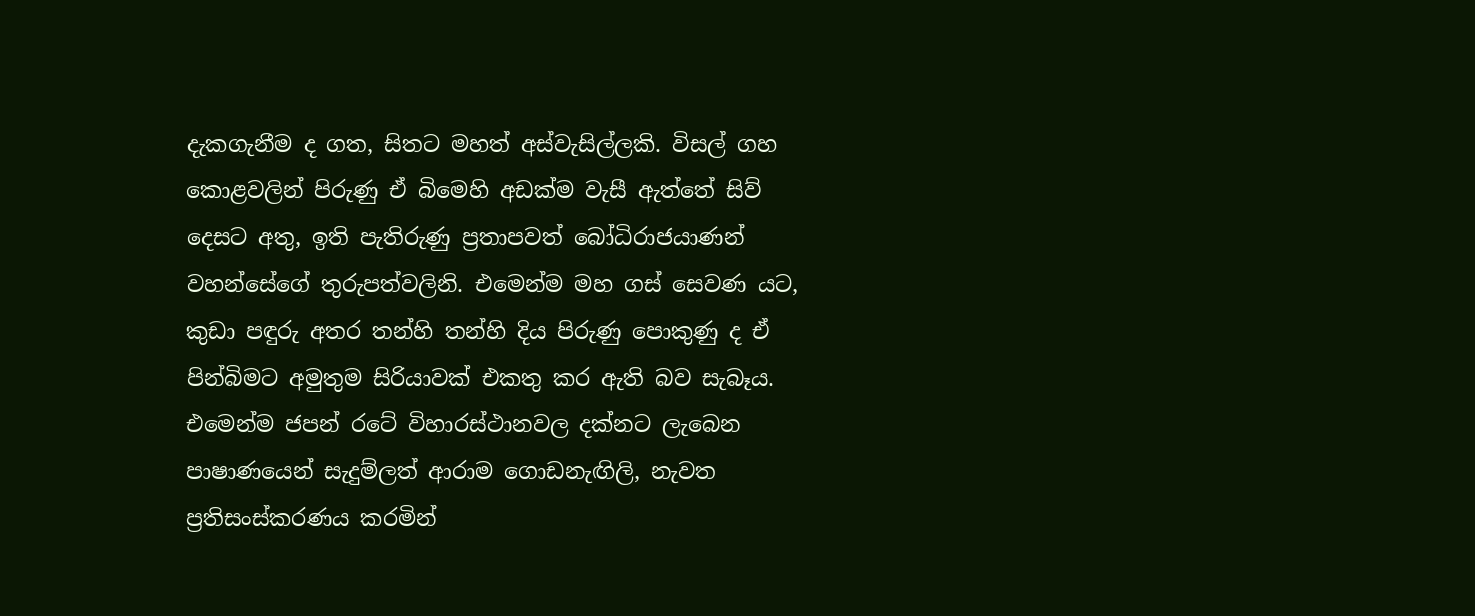දැකගැනීම ද ගත, සිතට මහත් අස්‌වැසිල්ලකි. විසල් ගහ කොළවලින් පිරුණු ඒ බිමෙහි අඩක්‌ම වැසී ඇත්තේ සිව් දෙසට අතු, ඉති පැතිරුණු ප්‍රතාපවත් බෝධිරාජයාණන් වහන්සේගේ තුරුපත්වලිනි. එමෙන්ම මහ ගස්‌ සෙවණ යට, කුඩා පඳුරු අතර තන්හි තන්හි දිය පිරුණු පොකුණු ද ඒ පින්බිමට අමුතුම සිරියාවක්‌ එකතු කර ඇති බව සැබෑය. එමෙන්ම ජපන් රටේ විහාරස්‌ථානවල දක්‌නට ලැබෙන පාෂාණයෙන් සැදුම්ලත් ආරාම ගොඩනැඟිලි, නැවත ප්‍රතිසංස්‌කරණය කරමින්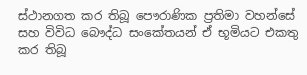ස්‌ථානගත කර තිබූ පෞරාණික ප්‍රතිමා වහන්සේ සහ විවිධ බෞද්ධ සංකේතයන් ඒ භූමියට එකතු කර තිබූ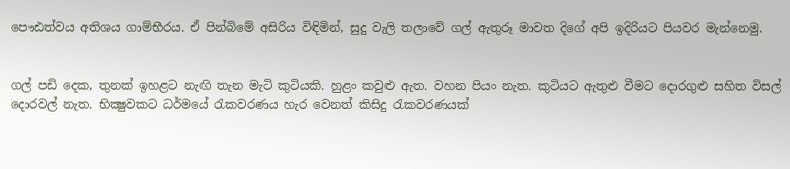පෞඪත්වය අතිශය ගාම්භීරය. ඒ පින්බිමේ අසිරිය විඳිමින්, සුදු වැලි තලාවේ ගල් ඇතුරූ මාවත දිගේ අපි ඉදිරියට පියවර මැන්නෙමු.


ගල් පඩි දෙක, තුනක්‌ ඉහළට නැඟි තැන මැටි කුටියකි. හුළං කවුළු ඇත. වහන පියං නැත. කුටියට ඇතුළු වීමට දොරගුළු සහිත විසල් දොරවල් නැත. භික්‍ෂුවකට ධර්මයේ රැකවරණය හැර වෙනත් කිසිදු රැකවරණයක්‌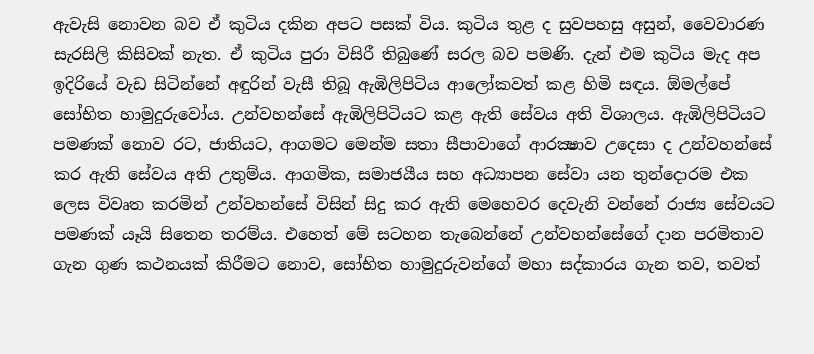ඇවැසි නොවන බව ඒ කුටිය දකින අපට පසක්‌ විය. කුටිය තුළ ද සුවපහසු අසුන්, වෛවාරණ සැරසිලි කිසිවක්‌ නැත. ඒ කුටිය පුරා විසිරී තිබුණේ සරල බව පමණි. දැන් එම කුටිය මැද අප ඉදිරියේ වැඩ සිටින්නේ අඳුරින් වැසී තිබූ ඇඹිලිපිටිය ආලෝකවත් කළ හිමි සඳය. ඕමල්පේ සෝභිත හාමුදුරුවෝය. උන්වහන්සේ ඇඹිලිපිටියට කළ ඇති සේවය අති විශාලය. ඇඹිලිපිටියට පමණක්‌ නොව රට, ජාතියට, ආගමට මෙන්ම සතා සීපාවාගේ ආරක්‍ෂාව උදෙසා ද උන්වහන්සේ කර ඇති සේවය අති උතුම්ය. ආගමික, සමාජයීය සහ අධ්‍යාපන සේවා යන තුන්දොරම එක ලෙස විවෘත කරමින් උන්වහන්සේ විසින් සිදු කර ඇති මෙහෙවර දෙවැනි වන්නේ රාජ්‍ය සේවයට පමණක්‌ යෑයි සිතෙන තරම්ය. එහෙත් මේ සටහන තැබෙන්නේ උන්වහන්සේගේ දාන පරමිතාව ගැන ගුණ කථනයක්‌ කිරීමට නොව, සෝභිත හාමුදුරුවන්ගේ මහා සද්කාරය ගැන තව, තවත්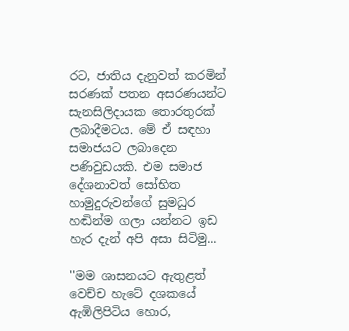රට, ජාතිය දැනුවත් කරමින් සරණක්‌ පතන අසරණයන්ට සැනසිලිදායක තොරතුරක්‌ ලබාදීමටය. මේ ඒ සඳහා සමාජයට ලබාදෙන පණිවුඩයකි. එම සමාජ දේශනාවත් සෝභිත හාමුදුරුවන්ගේ සුමධුර හඬින්ම ගලා යන්නට ඉඩ හැර දැන් අපි අසා සිටිමු...

''මම ශාසනයට ඇතුළත් වෙච්ච හැටේ දශකයේ ඇඹිලිපිටිය හොර,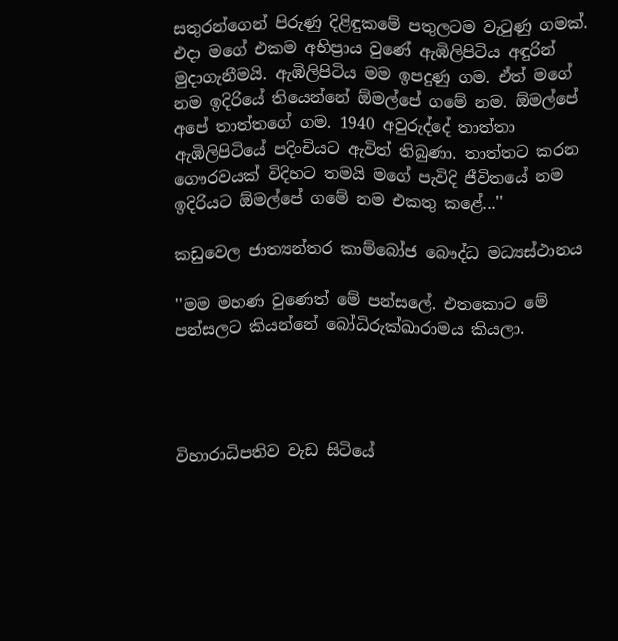සතුරන්ගෙන් පිරුණු දිළිඳුකමේ පතුලටම වැටුණු ගමක්‌. එදා මගේ එකම අභිප්‍රාය වුණේ ඇඹිලිපිටිය අඳුරින් මුදාගැනීමයි. ඇඹිලිපිටිය මම ඉපදුණු ගම. ඒත් මගේ නම ඉදිරියේ තියෙන්නේ ඕමල්පේ ගමේ නම. ඕමල්පේ අපේ තාත්තගේ ගම. 1940 අවුරුද්දේ තාත්තා ඇඹිලිපිටියේ පදිංචියට ඇවිත් තිබුණා. තාත්තට කරන ගෞරවයක්‌ විදිහට තමයි මගේ පැවිදි ජීවිතයේ නම ඉදිරියට ඕමල්පේ ගමේ නම එකතු කළේ...''

කඩුවෙල ජාත්‍යන්තර කාම්බෝජ බෞද්ධ මධ්‍යස්‌ථානය

''මම මහණ වුණෙත් මේ පන්සලේ. එතකොට මේ පන්සලට කියන්නේ බෝධිරුක්‌ඛාරාමය කියලා.




විහාරාධිපතිව වැඩ සිටියේ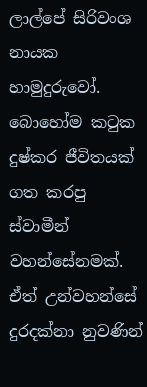ලාල්පේ සිරිවංශ නායක හාමුදුරුවෝ. බොහෝම කටුක දුෂ්කර ජීවිතයක්‌ ගත කරපු ස්‌වාමීන් වහන්සේනමක්‌. ඒත් උන්වහන්සේ දුරදක්‌නා නුවණින්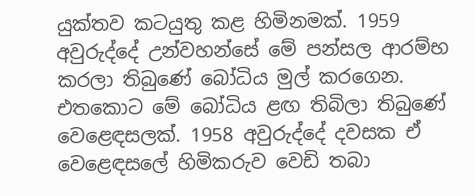යුක්‌තව කටයුතු කළ හිමිනමක්‌. 1959 අවුරුද්දේ උන්වහන්සේ මේ පන්සල ආරම්භ කරලා තිබුණේ බෝධිය මුල් කරගෙන. එතකොට මේ බෝධිය ළඟ තිබිලා තිබුණේ වෙළෙඳසලක්‌. 1958 අවුරුද්දේ දවසක ඒ වෙළෙඳසලේ හිමිකරුව වෙඩි තබා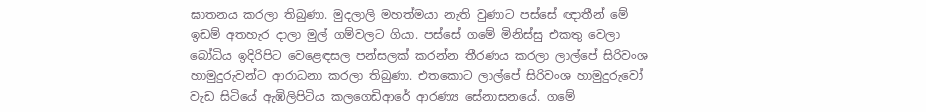ඝාතනය කරලා තිබුණා. මුදලාලි මහත්මයා නැති වුණාට පස්‌සේ ඥාතීන් මේ ඉඩම් අතහැර දාලා මුල් ගම්වලට ගියා. පස්‌සේ ගමේ මිනිස්‌සු එකතු වෙලා බෝධිය ඉදිරිපිට වෙළෙඳසල පන්සලක්‌ කරන්න තීරණය කරලා ලාල්පේ සිරිවංශ හාමුදුරුවන්ට ආරාධනා කරලා තිබුණා. එතකොට ලාල්පේ සිරිවංශ හාමුදුරුවෝ වැඩ සිටියේ ඇඹිලිපිටිය කලගෙඩිආරේ ආරණ්‍ය සේනාසනයේ. ගමේ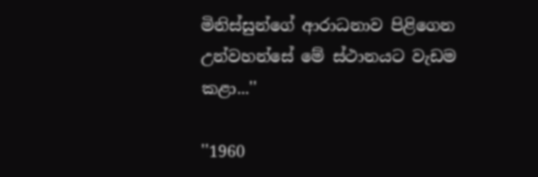මිනිස්‌සුන්ගේ ආරාධනාව පිළිගෙන උන්වහන්සේ මේ ස්‌ථානයට වැඩම කළා...''

''1960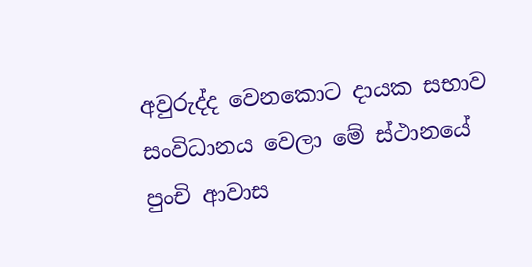අවුරුද්ද වෙනකොට දායක සභාව සංවිධානය වෙලා මේ ස්‌ථානයේ පුංචි ආවාස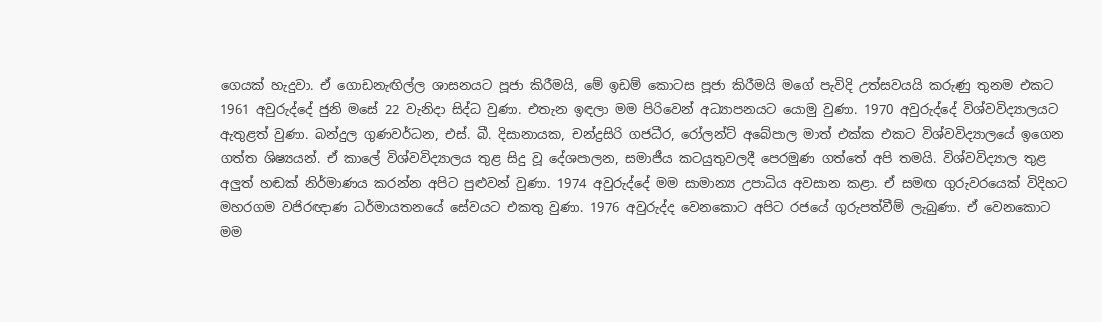ගෙයක්‌ හැදුවා. ඒ ගොඩනැඟිල්ල ශාසනයට පූජා කිරීමයි, මේ ඉඩම් කොටස පූජා කිරීමයි මගේ පැවිදි උත්සවයයි කරුණු තුනම එකට 1961 අවුරුද්දේ ජුනි මසේ 22 වැනිදා සිද්ධ වුණා. එතැන ඉඳලා මම පිරිවෙන් අධ්‍යාපනයට යොමු වුණා. 1970 අවුරුද්දේ විශ්වවිද්‍යාලයට ඇතුළත් වුණා. බන්දුල ගුණවර්ධන, එස්‌. බී. දිසානායක, චන්ද්‍රසිරි ගජධීර, රෝලන්ට්‌ අබේපාල මාත් එක්‌ක එකට විශ්වවිද්‍යාලයේ ඉගෙන ගත්ත ශිෂ්‍යයන්. ඒ කාලේ විශ්වවිද්‍යාලය තුළ සිදු වූ දේශපාලන, සමාජීය කටයුතුවලදී පෙරමුණ ගත්තේ අපි තමයි. විශ්වවිද්‍යාල තුළ අලුත් හඬක්‌ නිර්මාණය කරන්න අපිට පුළුවන් වුණා. 1974 අවුරුද්දේ මම සාමාන්‍ය උපාධිය අවසාන කළා. ඒ සමඟ ගුරුවරයෙක්‌ විදිහට මහරගම වජිරඥාණ ධර්මායතනයේ සේවයට එකතු වුණා. 1976 අවුරුද්ද වෙනකොට අපිට රජයේ ගුරුපත්වීම් ලැබුණා. ඒ වෙනකොට මම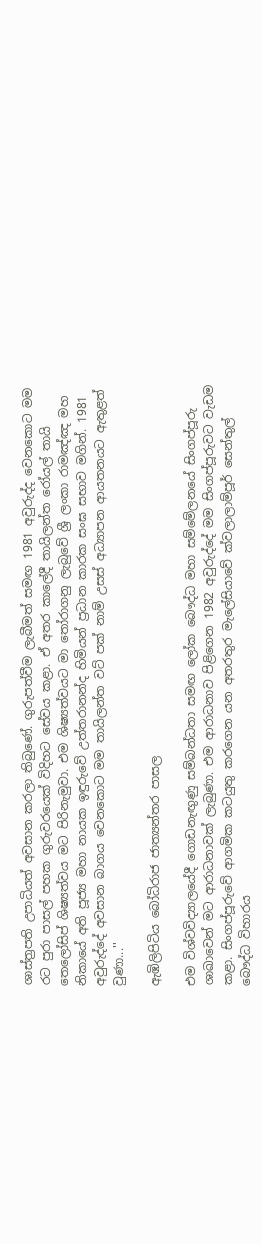ශාස්‌ත්‍රපති උපාධියත් අවසාන කරලා තිබුණේ. ගුරුපත්වීම ලැබීමත් සමඟ 1981 අවුරුද්ද වෙනකොට මම රට පුරා පාසල් පහක ගුරුවරයෙක්‌ විදිහට සේවය කළා. ඒ අතර කාලේදී තායිලන්ත රෝයල් තායි තෙලෝසිප් ශිෂ්‍යත්වය මට පිරිනැමුවා. එම ශිෂ්‍යත්වයට මා තෝරාගනු ලැබුවේ ශ්‍රී ලංකා රාමඤ්ඤ මහ නිකායේ අති පූජ්‍ය මහා නායක ඉඳුරුවේ උත්තරානන්ද හිමියන් ප්‍රධාන කාරක සංඝ සභාව මගින්. 1981 අවුරුද්දේ අවසාන බාගය වෙනකොට මම තායිලන්ත වට්‌ පක්‌ නාම් උසස්‌ අධ්‍යාපන ආයතනයට ඇතුළත් වුණා...''

ඇඹිලිපිටිය බෝධිරාජ ජාත්‍යන්තර පාසල

එම විශ්වවිද්‍යාලයේදී ගොඩනැඟුණු සම්බන්ධතා සමඟ ලෝක බෞද්ධ මහා සම්මේලනයේ සිංගප්පූරු ශාඛාවෙන් මට ආරාධනාවක්‌ ලැබුණා. එම ආරාධනාව පිළිගෙන 1982 අවුරුද්දේ මම සිංගප්පූරුවට වැඩම කළා. සිංගප්පූරුවේ ආගමික කටයුතු කරගෙන යන අතරතුර මැලේසියාවේ ක්‌වලාලාම්පූර් සෙන්තුල් බෞද්ධ විහාරය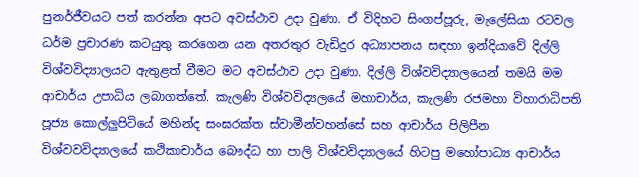පුනර්ජීවයට පත් කරන්න අපට අවස්‌ථාව උදා වුණා. ඒ විදිහට සිංගප්පූරු, මැලේසියා රටවල ධර්ම ප්‍රචාරණ කටයුතු කරගෙන යන අතරතුර වැඩිදුර අධ්‍යාපනය සඳහා ඉන්දියාවේ දිල්ලි විශ්වවිද්‍යාලයට ඇතුළත් වීමට මට අවස්‌ථාව උදා වුණා. දිල්ලි විශ්වවිද්‍යාලයෙන් තමයි මම ආචාර්ය උපාධිය ලබාගත්තේ. කැලණි විශ්වවිද්‍යලයේ මහාචාර්ය, කැලණි රජමහා විහාරාධිපති පූජ්‍ය කොල්ලුපිටියේ මහින්ද සංඝරක්‌ත ස්‌වාමීන්වහන්සේ සහ ආචාර්ය පිලිපීන විශ්වවවිද්‍යාලයේ කථිකාචාර්ය බෞද්ධ හා පාලි විශ්වවිද්‍යාලයේ හිටපු මහෝපාධ්‍ය ආචාර්ය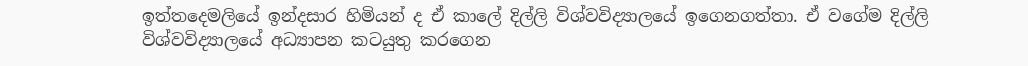ඉත්තදෙමලියේ ඉන්දසාර හිමියන් ද ඒ කාලේ දිල්ලි විශ්වවිද්‍යාලයේ ඉගෙනගත්තා. ඒ වගේම දිල්ලි විශ්වවිද්‍යාලයේ අධ්‍යාපන කටයුතු කරගෙන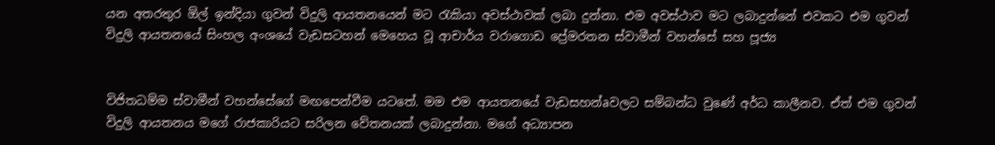යන අතරතුර ඕල් ඉන්දියා ගුවන් විදුලි ආයතනයෙන් මට රැකියා අවස්‌ථාවක්‌ ලබා දුන්නා. එම අවස්‌ථාව මට ලබාදුන්නේ එවකට එම ගුවන් විදුලි ආයතනයේ සිංහල අංශයේ වැඩසටහන් මෙහෙය වූ ආචාර්ය වරාගොඩ ප්‍රේමරතන ස්‌වාමීන් වහන්සේ සහ පූජ්‍ය


විජිතධම්ම ස්‌වාමීන් වහන්සේගේ මඟපෙන්වීම යටතේ. මම එම ආයතනයේ වැඩසහන්aවලට සම්බන්ධ වුණේ අර්ධ කාලීනව. ඒත් එම ගුවන් විදුලි ආයතනය මගේ රාජකාරියට සරිලන වේතනයක්‌ ලබාදුන්නා. මගේ අධ්‍යාපන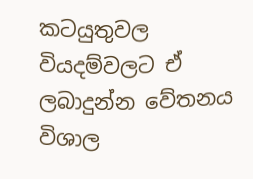කටයුතුවල වියදම්වලට ඒ ලබාදුන්න වේතනය විශාල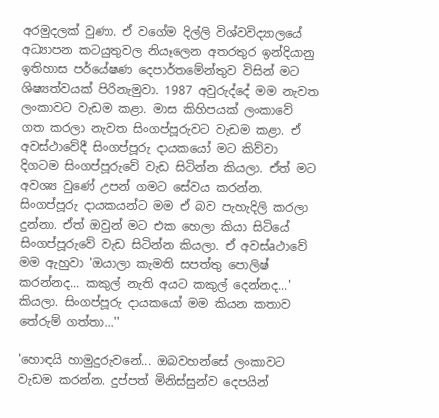අරමුදලක්‌ වුණා. ඒ වගේම දිල්ලි විශ්වවිද්‍යාලයේ අධ්‍යාපන කටයුතුවල නියෑලෙන අතරතුර ඉන්දියානු ඉතිහාස පර්යේෂණ දෙපාර්තමේන්තුව විසින් මට ශිෂ්‍යත්වයක්‌ පිරිනැමුවා. 1987 අවුරුද්දේ මම නැවත ලංකාවට වැඩම කළා. මාස කිහිපයක්‌ ලංකාවේ ගත කරලා නැවත සිංගප්පූරුවට වැඩම කළා. ඒ අවස්‌ථාවේදී සිංගප්පූරු දායකයෝ මට කිව්වා දිගටම සිංගප්පූරුවේ වැඩ සිටින්න කියලා. ඒත් මට අවශ්‍ය වුණේ උපන් ගමට සේවය කරන්න. සිංගප්පූරු දායකයන්ට මම ඒ බව පැහැදිලි කරලා දුන්නා. ඒත් ඔවුන් මට එක හෙලා කියා සිටියේ සිංගප්පූරුවේ වැඩ සිටින්න කියලා. ඒ අවස්‌aථාවේ මම ඇහුවා 'ඔයාලා කැමති සපත්තු පොලිෂ් කරන්නද... කකුල් නැති අයට කකුල් දෙන්නද...' කියලා. සිංගප්පූරු දායකයෝ මම කියන කතාව තේරුම් ගත්තා...''

'හොඳයි හාමුදුරුවනේ... ඔබවහන්සේ ලංකාවට වැඩම කරන්න. දුප්පත් මිනිස්‌සුන්ව දෙපයින්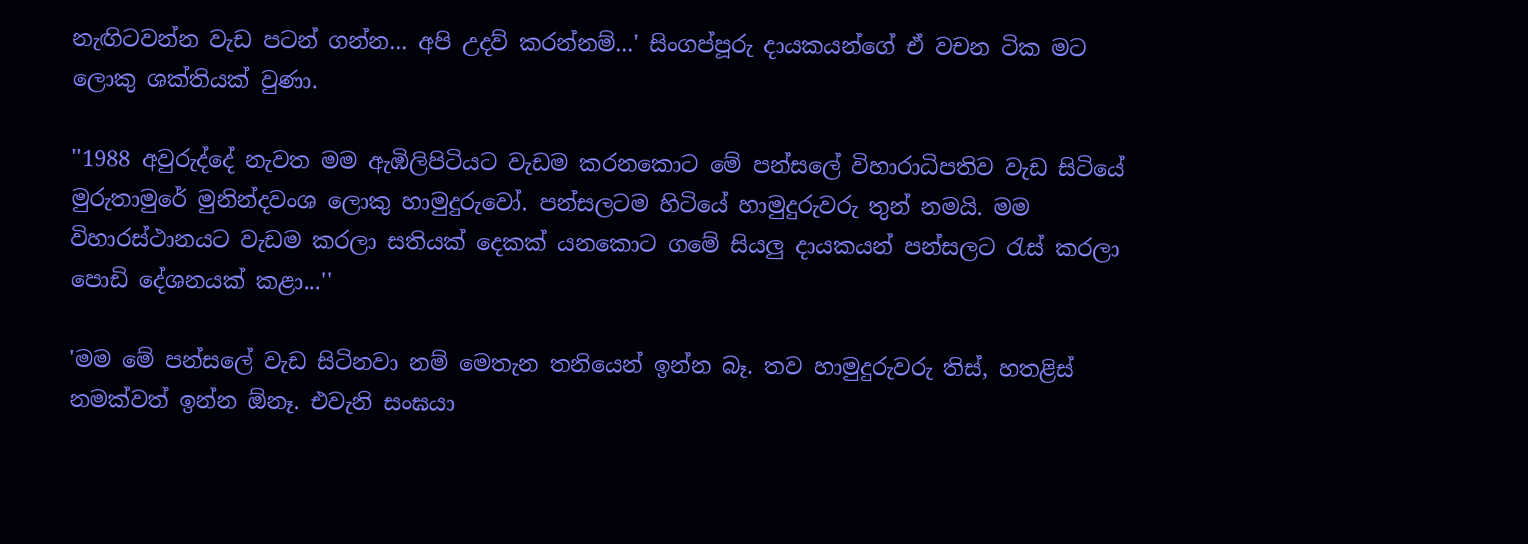නැඟිටවන්න වැඩ පටන් ගන්න... අපි උදව් කරන්නම්...' සිංගප්පූරු දායකයන්ගේ ඒ වචන ටික මට ලොකු ශක්‌තියක්‌ වුණා.

''1988 අවුරුද්දේ නැවත මම ඇඹිලිපිටියට වැඩම කරනකොට මේ පන්සලේ විහාරාධිපතිව වැඩ සිටියේ මුරුතාමුරේ මුනින්දවංශ ලොකු හාමුදුරුවෝ. පන්සලටම හිටියේ හාමුදුරුවරු තුන් නමයි. මම විහාරස්‌ථානයට වැඩම කරලා සතියක්‌ දෙකක්‌ යනකොට ගමේ සියලු දායකයන් පන්සලට රැස්‌ කරලා පොඩි දේශනයක්‌ කළා...''

'මම මේ පන්සලේ වැඩ සිටිනවා නම් මෙතැන තනියෙන් ඉන්න බෑ. තව හාමුදුරුවරු තිස්‌, හතළිස්‌ නමක්‌වත් ඉන්න ඕනෑ. එවැනි සංඝයා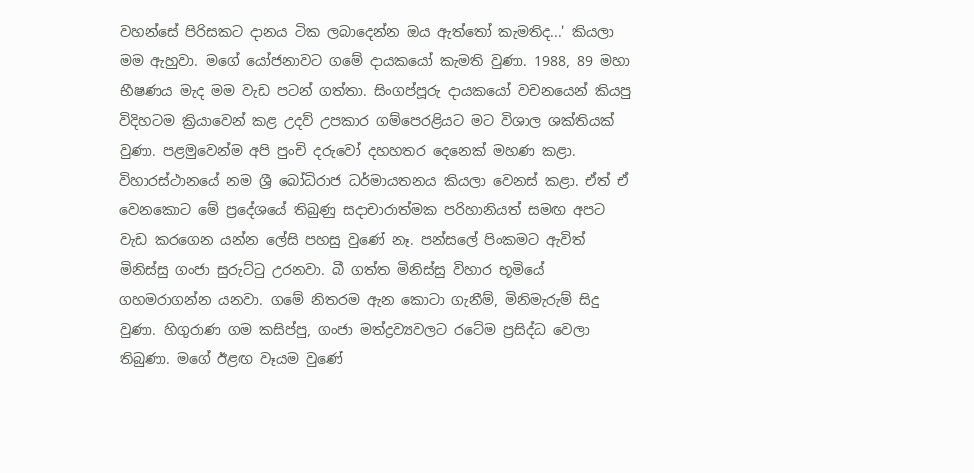වහන්සේ පිරිසකට දානය ටික ලබාදෙන්න ඔය ඇත්තෝ කැමතිද...' කියලා මම ඇහුවා. මගේ යෝජනාවට ගමේ දායකයෝ කැමති වුණා. 1988, 89 මහා භීෂණය මැද මම වැඩ පටන් ගත්තා. සිංගප්පූරු දායකයෝ වචනයෙන් කියපු විදිහටම ක්‍රියාවෙන් කළ උදව් උපකාර ගම්පෙරළියට මට විශාල ශක්‌තියක්‌ වුණා. පළමුවෙන්ම අපි පුංචි දරුවෝ දහහතර දෙනෙක්‌ මහණ කළා. විහාරස්‌ථානයේ නම ශ්‍රී බෝධිරාජ ධර්මායතනය කියලා වෙනස්‌ කළා. ඒත් ඒ වෙනකොට මේ ප්‍රදේශයේ තිබුණු සදාචාරාත්මක පරිහානියත් සමඟ අපට වැඩ කරගෙන යන්න ලේසි පහසු වුණේ නෑ. පන්සලේ පිංකමට ඇවිත් මිනිස්‌සු ගංජා සුරුට්‌ටු උරනවා. බී ගත්ත මිනිස්‌සු විහාර භූමියේ ගහමරාගන්න යනවා. ගමේ නිතරම ඇන කොටා ගැනීම්, මිනිමැරුම් සිදු වුණා. හිගුරාණ ගම කසිප්පු, ගංජා මත්ද්‍රව්‍යවලට රටේම ප්‍රසිද්ධ වෙලා තිබුණා. මගේ ඊළඟ වෑයම වුණේ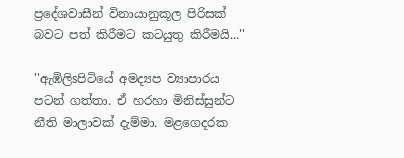ප්‍රදේශවාසීන් විනායානුකූල පිරිසක්‌ බවට පත් කිරීමට කටයුතු කිරීමයි...''

''ඇඹිලිsපිටියේ අමද්‍යප ව්‍යාපාරය පටන් ගත්තා. ඒ හරහා මිනිස්‌සුන්ට නීති මාලාවක්‌ දැම්මා. මළගෙදරක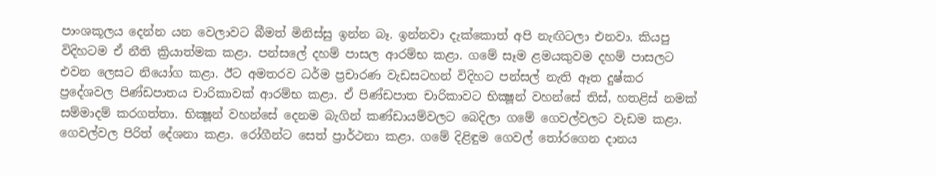පාංශකූලය දෙන්න යන වෙලාවට බීමත් මිනිස්‌සු ඉන්න බෑ. ඉන්නවා දැක්‌කොත් අපි නැඟිටලා එනවා. කියපු විදිහටම ඒ නීති ක්‍රියාත්මක කළා. පන්සලේ දහම් පාසල ආරම්භ කළා. ගමේ සෑම ළමයකුවම දහම් පාසලට එවන ලෙසට නියෝග කළා. ඊට අමතරව ධර්ම ප්‍රචාරණ වැඩසටහන් විදිහට පන්සල් නැති ඈත දුෂ්කර ප්‍රදේශවල පිණ්‌ඩපාතය චාරිකාවක්‌ ආරම්භ කළා. ඒ පිණ්‌ඩපාත චාරිකාවට භික්‍ෂූන් වහන්සේ තිස්‌, හතළිස්‌ නමක්‌ සම්මාදම් කරගත්තා. භික්‍ෂූන් වහන්සේ දෙනම බැගින් කණ්‌ඩායම්වලට බෙදිලා ගමේ ගෙවල්වලට වැඩම කළා. ගෙවල්වල පිරිත් දේශනා කළා. රෝගීන්ට සෙත් ප්‍රාර්ථනා කළා. ගමේ දිළිඳුම ගෙවල් තෝරගෙන දානය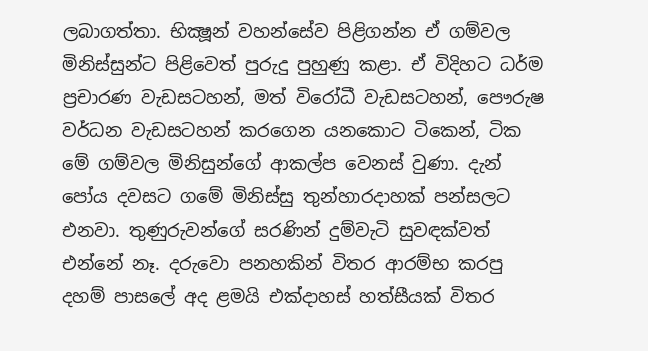ලබාගත්තා. භික්‍ෂූන් වහන්සේව පිළිගන්න ඒ ගම්වල මිනිස්‌සුන්ට පිළිවෙත් පුරුදු පුහුණු කළා. ඒ විදිහට ධර්ම ප්‍රචාරණ වැඩසටහන්, මත් විරෝධී වැඩසටහන්, පෞරුෂ වර්ධන වැඩසටහන් කරගෙන යනකොට ටිකෙන්, ටික මේ ගම්වල මිනිසුන්ගේ ආකල්ප වෙනස්‌ වුණා. දැන් පෝය දවසට ගමේ මිනිස්‌සු තුන්හාරදාහක්‌ පන්සලට එනවා. තුණුරුවන්ගේ සරණින් දුම්වැටි සුවඳක්‌වත් එන්නේ නෑ. දරුවො පනහකින් විතර ආරම්භ කරපු දහම් පාසලේ අද ළමයි එක්‌දාහස්‌ හත්සීයක්‌ විතර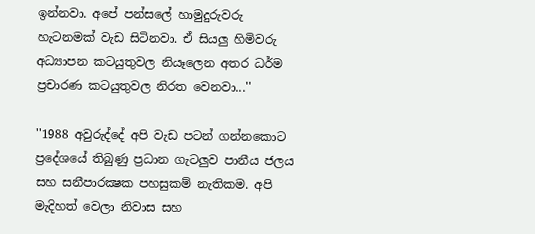ඉන්නවා. අපේ පන්සලේ හාමුදුරුවරු හැටනමක්‌ වැඩ සිටිනවා. ඒ සියලු හිමිවරු අධ්‍යාපන කටයුතුවල නියෑලෙන අතර ධර්ම ප්‍රචාරණ කටයුතුවල නිරත වෙනවා...''

''1988 අවුරුද්දේ අපි වැඩ පටන් ගන්නකොට ප්‍රදේශයේ තිබුණු ප්‍රධාන ගැටලුව පානීය ජලය සහ සනීපාරක්‍ෂක පහසුකම් නැතිකම. අපි මැදිහත් වෙලා නිවාස සහ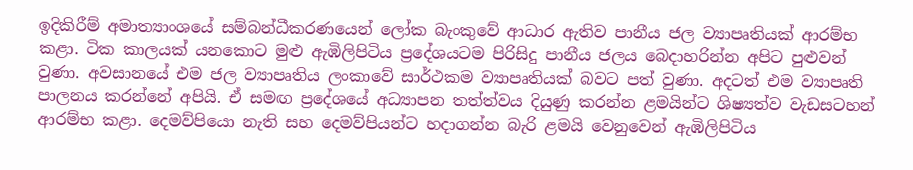ඉදිකිරීම් අමාත්‍යාංශයේ සම්බන්ධීකරණයෙන් ලෝක බැංකුවේ ආධාර ඇතිව පානීය ජල ව්‍යාපෘතියක්‌ ආරම්භ කළා. ටික කාලයක්‌ යනකොට මුළු ඇඹිලිපිටිය ප්‍රදේශයටම පිරිසිදු පානීය ජලය බෙදාහරින්න අපිට පුළුවන් වුණා. අවසානයේ එම ජල ව්‍යාපෘතිය ලංකාවේ සාර්ථකම ව්‍යාපෘතියක්‌ බවට පත් වුණා. අදටත් එම ව්‍යාපෘති පාලනය කරන්නේ අපියි. ඒ සමඟ ප්‍රදේශයේ අධ්‍යාපන තත්ත්වය දියුණු කරන්න ළමයින්ට ශිෂ්‍යත්ව වැඩසටහන් ආරම්භ කළා. දෙමව්පියො නැති සහ දෙමව්පියන්ට හදාගන්න බැරි ළමයි වෙනුවෙන් ඇඹිලිපිටිය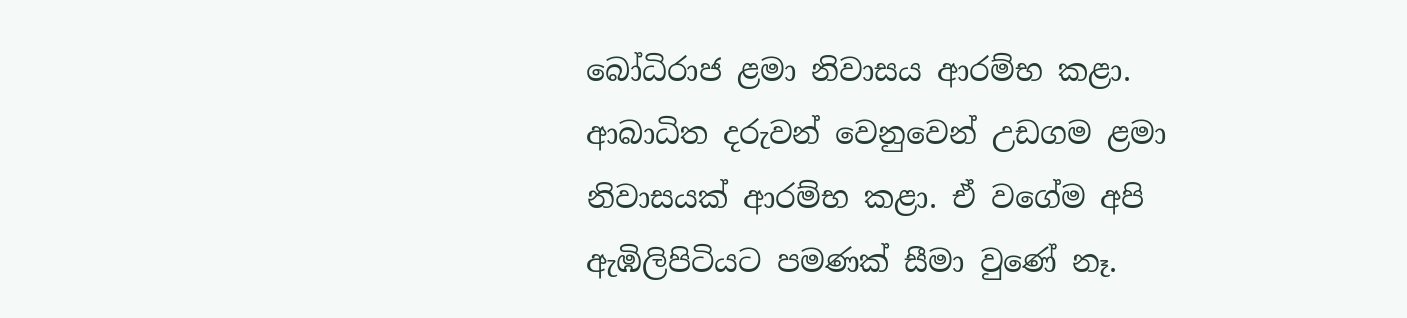බෝධිරාජ ළමා නිවාසය ආරම්භ කළා. ආබාධිත දරුවන් වෙනුවෙන් උඩගම ළමා නිවාසයක්‌ ආරම්භ කළා. ඒ වගේම අපි ඇඹිලිපිටියට පමණක්‌ සීමා වුණේ නෑ.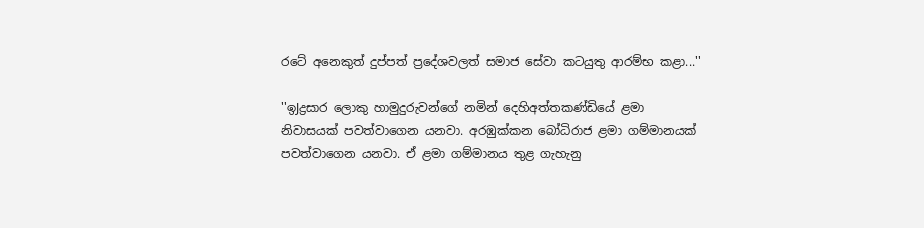රටේ අනෙකුත් දුප්පත් ප්‍රදේශවලත් සමාජ සේවා කටයුතු ආරම්භ කළා...''

''ඉJද්‍රසාර ලොකු හාමුදුරුවන්ගේ නමින් දෙහිඅත්තකණ්‌ඩියේ ළමා නිවාසයක්‌ පවත්වාගෙන යනවා. අරඹුක්‌කන බෝධිරාජ ළමා ගම්මානයක්‌ පවත්වාගෙන යනවා. ඒ ළමා ගම්මානය තුළ ගැහැනු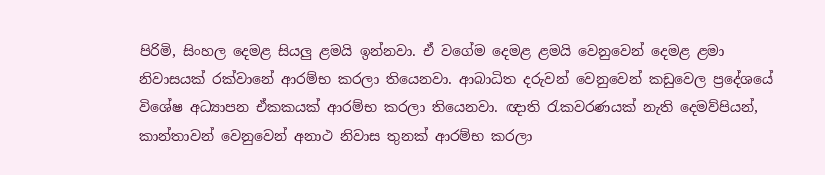පිරිමි, සිංහල දෙමළ සියලු ළමයි ඉන්නවා. ඒ වගේම දෙමළ ළමයි වෙනුවෙන් දෙමළ ළමා නිවාසයක්‌ රක්‌වානේ ආරම්භ කරලා තියෙනවා. ආබාධිත දරුවන් වෙනුවෙන් කඩුවෙල ප්‍රදේශයේ විශේෂ අධ්‍යාපන ඒකකයක්‌ ආරම්භ කරලා තියෙනවා. ඥාති රැකවරණයක්‌ නැති දෙමව්පියන්, කාන්තාවන් වෙනුවෙන් අනාථ නිවාස තුනක්‌ ආරම්භ කරලා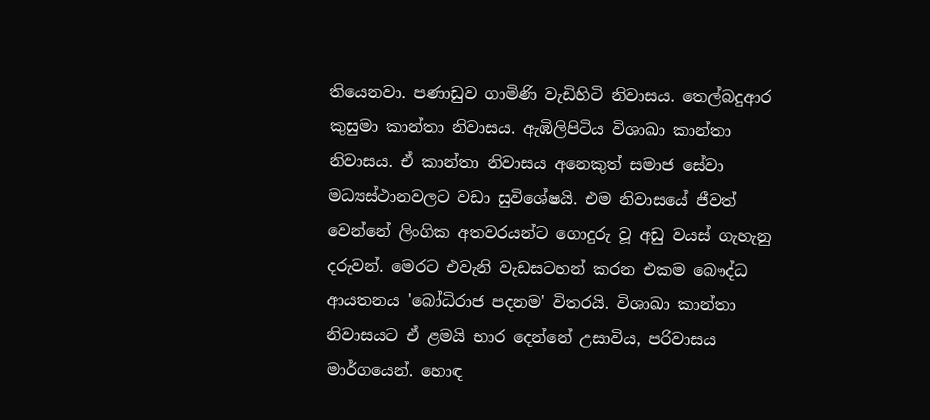තියෙනවා. පණාඩුව ගාමිණි වැඩිහිටි නිවාසය. තෙල්බදුආර කුසුමා කාන්තා නිවාසය. ඇඹිලිපිටිය විශාඛා කාන්තා නිවාසය. ඒ කාන්තා නිවාසය අනෙකුත් සමාජ සේවා මධ්‍යස්‌ථානවලට වඩා සුවිශේෂයි. එම නිවාසයේ ජීවත් වෙන්නේ ලිංගික අතවරයන්ට ගොදුරු වූ අඩු වයස්‌ ගැහැනු දරුවන්. මෙරට එවැනි වැඩසටහන් කරන එකම බෞද්ධ ආයතනය 'බෝධිරාජ පදනම' විතරයි. විශාඛා කාන්තා නිවාසයට ඒ ළමයි භාර දෙන්නේ උසාවිය, පරිවාසය මාර්ගයෙන්. හොඳ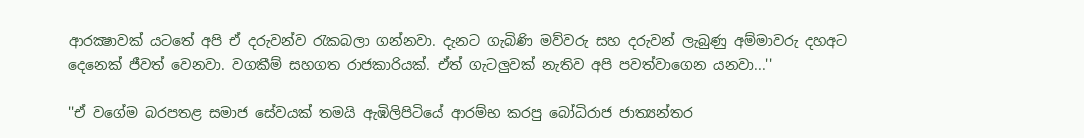ආරක්‍ෂාවක්‌ යටතේ අපි ඒ දරුවන්ව රැකබලා ගන්නවා. දැනට ගැබිණි මව්වරු සහ දරුවන් ලැබුණු අම්මාවරු දහඅට දෙනෙක්‌ ජීවත් වෙනවා. වගකීම් සහගත රාජකාරියක්‌. ඒත් ගැටලුවක්‌ නැතිව අපි පවත්වාගෙන යනවා...''

''ඒ වගේම බරපතළ සමාජ සේවයක්‌ තමයි ඇඹිලිපිටියේ ආරම්භ කරපු බෝධිරාජ ජාත්‍යන්තර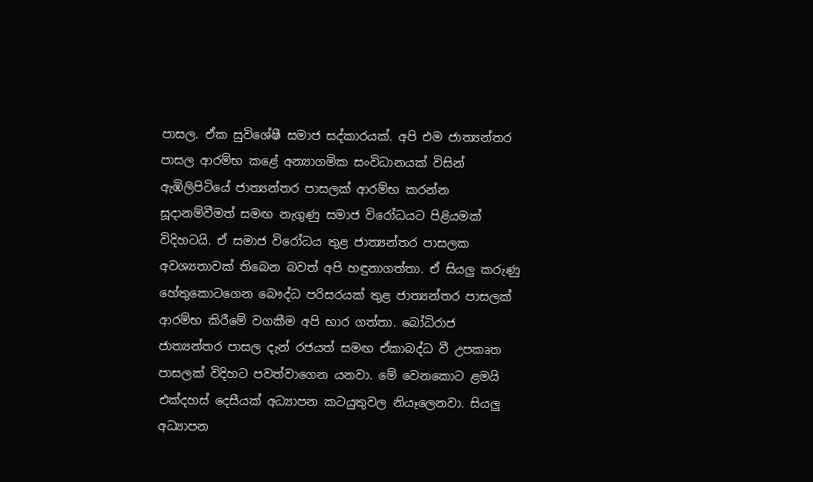පාසල. ඒක සුවිශේෂී සමාජ සද්කාරයක්‌. අපි එම ජාත්‍යන්තර පාසල ආරම්භ කළේ අන්‍යාගමික සංවිධානයක්‌ විසින් ඇඹිලිපිටියේ ජාත්‍යන්තර පාසලක්‌ ආරම්භ කරන්න සූදානම්වීමත් සමඟ නැගුණු සමාජ විරෝධයට පිළියමක්‌ විදිහටයි. ඒ සමාජ විරෝධය තුළ ජාත්‍යන්තර පාසලක අවශ්‍යතාවක්‌ තිබෙන බවත් අපි හඳුනාගත්තා. ඒ සියලු කරුණු හේතුකොටගෙන බෞද්ධ පරිසරයක්‌ තුළ ජාත්‍යන්තර පාසලක්‌ ආරම්භ කිරීමේ වගකීම අපි භාර ගත්තා. බෝධිරාජ ජාත්‍යන්තර පාසල දැන් රජයත් සමඟ ඒකාබද්ධ වී උපකෘත පාසලක්‌ විදිහට පවත්වාගෙන යනවා. මේ වෙනකොට ළමයි එක්‌දහස්‌ දෙසීයක්‌ අධ්‍යාපන කටයුතුවල නියෑලෙනවා. සියලු අධ්‍යාපන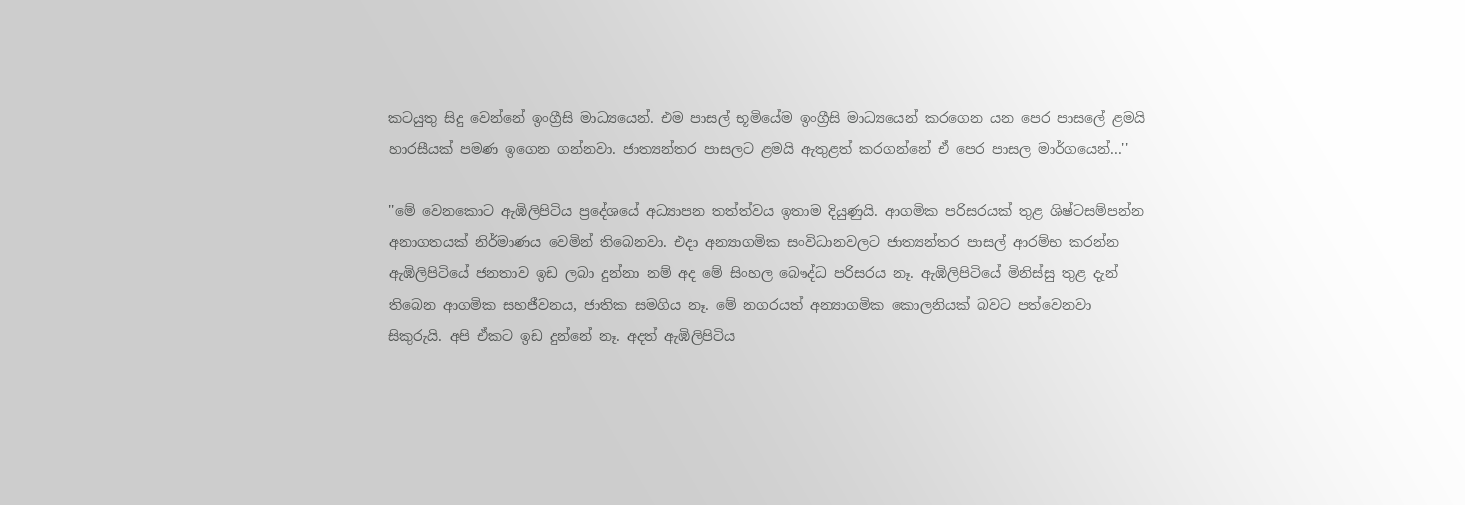කටයුතු සිදු වෙන්නේ ඉංග්‍රීසි මාධ්‍යයෙන්. එම පාසල් භූමියේම ඉංග්‍රීසි මාධ්‍යයෙන් කරගෙන යන පෙර පාසලේ ළමයි හාරසීයක්‌ පමණ ඉගෙන ගන්නවා. ජාත්‍යන්තර පාසලට ළමයි ඇතුළත් කරගන්නේ ඒ පෙර පාසල මාර්ගයෙන්...''

''මේ වෙනකොට ඇඹිලිපිටිය ප්‍රදේශයේ අධ්‍යාපන තත්ත්වය ඉතාම දියුණුයි. ආගමික පරිසරයක්‌ තුළ ශිෂ්ටසම්පන්න අනාගතයක්‌ නිර්මාණය වෙමින් තිබෙනවා. එදා අන්‍යාගමික සංවිධානවලට ජාත්‍යන්තර පාසල් ආරම්භ කරන්න ඇඹිලිපිටියේ ජනතාව ඉඩ ලබා දුන්නා නම් අද මේ සිංහල බෞද්ධ පරිසරය නෑ. ඇඹිලිපිටියේ මිනිස්‌සු තුළ දැන් තිබෙන ආගමික සහජීවනය, ජාතික සමගිය නෑ. මේ නගරයත් අන්‍යාගමික කොලනියක්‌ බවට පත්වෙනවා සිකුරුයි. අපි ඒකට ඉඩ දුන්නේ නෑ. අදත් ඇඹිලිපිටිය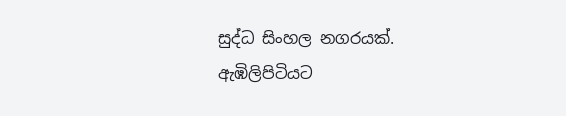සුද්ධ සිංහල නගරයක්‌. ඇඹිලිපිටියට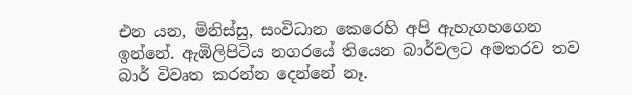එන යන, මිනිස්‌සු, සංවිධාන කෙරෙහි අපි ඇහැගහගෙන ඉන්නේ. ඇඹිලිපිටිය නගරයේ තියෙන බාර්වලට අමතරව තව බාර් විවෘත කරන්න දෙන්නේ නෑ.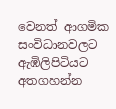වෙනත් ආගමික සංවිධානවලට ඇඹිලිපිටියට අතගහන්න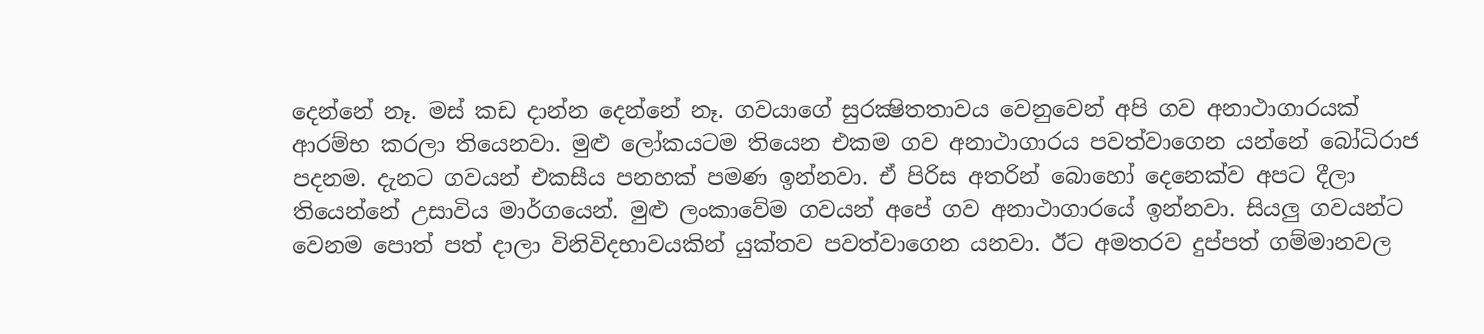දෙන්නේ නෑ. මස්‌ කඩ දාන්න දෙන්නේ නෑ. ගවයාගේ සුරක්‍ෂිතතාවය වෙනුවෙන් අපි ගව අනාථාගාරයක්‌ ආරම්භ කරලා තියෙනවා. මුළු ලෝකයටම තියෙන එකම ගව අනාථාගාරය පවත්වාගෙන යන්නේ බෝධිරාජ පදනම. දැනට ගවයන් එකසීය පනහක්‌ පමණ ඉන්නවා. ඒ පිරිස අතරින් බොහෝ දෙනෙක්‌ව අපට දීලා තියෙන්නේ උසාවිය මාර්ගයෙන්. මුළු ලංකාවේම ගවයන් අපේ ගව අනාථාගාරයේ ඉන්නවා. සියලු ගවයන්ට වෙනම පොත් පත් දාලා විනිවිදභාවයකින් යුක්‌තව පවත්වාගෙන යනවා. ඊට අමතරව දුප්පත් ගම්මානවල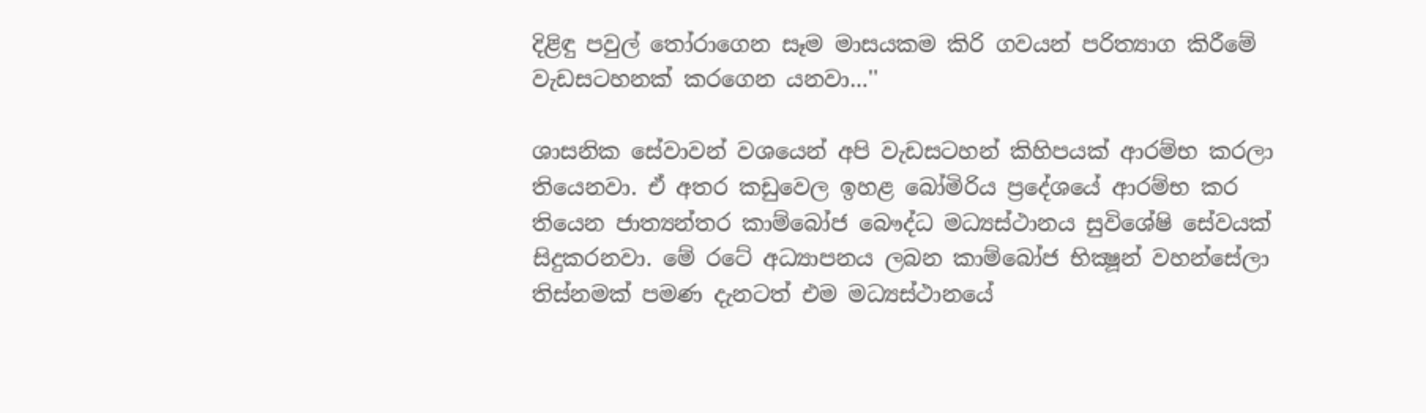දිළිඳු පවුල් තෝරාගෙන සෑම මාසයකම කිරි ගවයන් පරිත්‍යාග කිරීමේ වැඩසටහනක්‌ කරගෙන යනවා...''

ශාසනික සේවාවන් වශයෙන් අපි වැඩසටහන් කිහිපයක්‌ ආරම්භ කරලා තියෙනවා. ඒ අතර කඩුවෙල ඉහළ බෝමිරිය ප්‍රදේශයේ ආරම්භ කර තියෙන ජාත්‍යන්තර කාම්බෝජ බෞද්ධ මධ්‍යස්‌ථානය සුවිශේෂි සේවයක්‌ සිදුකරනවා. මේ රටේ අධ්‍යාපනය ලබන කාම්බෝජ භික්‍ෂූන් වහන්සේලා තිස්‌නමක්‌ පමණ දැනටත් එම මධ්‍යස්‌ථානයේ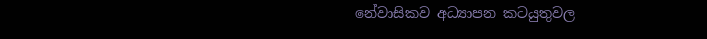නේවාසිකව අධ්‍යාපන කටයුතුවල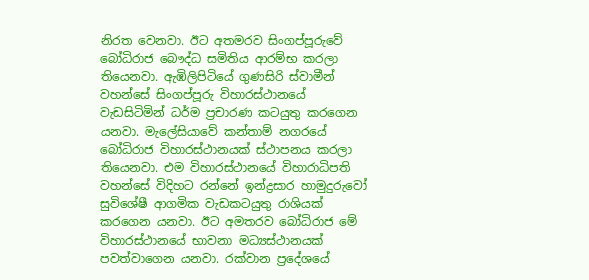නිරත වෙනවා. ඊට අතමරව සිංගප්පූරුවේ බෝධිරාජ බෞද්ධ සමිතිය ආරම්භ කරලා තියෙනවා. ඇඹිලිපිටියේ ගුණසිරි ස්‌වාමීන් වහන්සේ සිංගප්පූරු විහාරස්‌ථානයේ වැඩසිටිමින් ධර්ම ප්‍රචාරණ කටයුතු කරගෙන යනවා. මැලේසියාවේ කන්තාම් නගරයේ බෝධිරාජ විහාරස්‌ථානයක්‌ ස්‌ථාපනය කරලා තියෙනවා. එම විහාරස්‌ථානයේ විහාරාධිපති වහන්සේ විදිහට රන්නේ ඉන්ද්‍රසාර හාමුදුරුවෝ සුවිශේෂී ආගමික වැඩකටයුතු රාශියක්‌ කරගෙන යනවා. ඊට අමතරව බෝධිරාජ මේ විහාරස්‌ථානයේ භාවනා මධ්‍යස්‌ථානයක්‌ පවත්වාගෙන යනවා. රක්‌වාන ප්‍රදේශයේ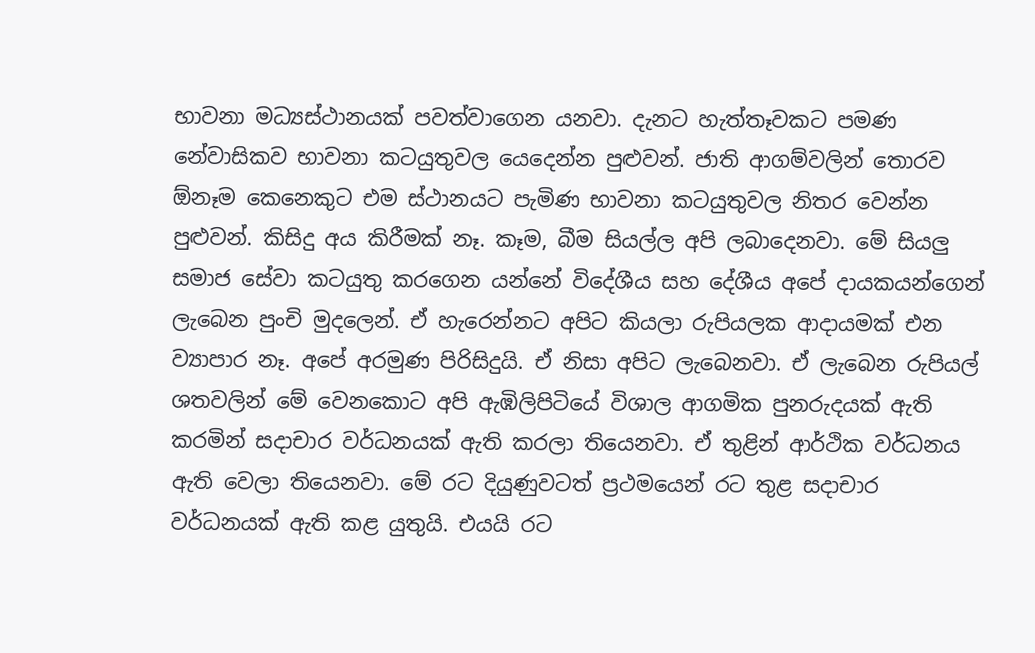භාවනා මධ්‍යස්‌ථානයක්‌ පවත්වාගෙන යනවා. දැනට හැත්තෑවකට පමණ නේවාසිකව භාවනා කටයුතුවල යෙදෙන්න පුළුවන්. ජාති ආගම්වලින් තොරව ඕනෑම කෙනෙකුට එම ස්‌ථානයට පැමිණ භාවනා කටයුතුවල නිතර වෙන්න පුළුවන්. කිසිදු අය කිරීමක්‌ නෑ. කෑම, බීම සියල්ල අපි ලබාදෙනවා. මේ සියලු සමාජ සේවා කටයුතු කරගෙන යන්නේ විදේශීය සහ දේශීය අපේ දායකයන්ගෙන් ලැබෙන පුංචි මුදලෙන්. ඒ හැරෙන්නට අපිට කියලා රුපියලක ආදායමක්‌ එන ව්‍යාපාර නෑ. අපේ අරමුණ පිරිසිදුයි. ඒ නිසා අපිට ලැබෙනවා. ඒ ලැබෙන රුපියල් ශතවලින් මේ වෙනකොට අපි ඇඹිලිපිටියේ විශාල ආගමික පුනරුදයක්‌ ඇති කරමින් සදාචාර වර්ධනයක්‌ ඇති කරලා තියෙනවා. ඒ තුළින් ආර්ථික වර්ධනය ඇති වෙලා තියෙනවා. මේ රට දියුණුවටත් ප්‍රථමයෙන් රට තුළ සදාචාර වර්ධනයක්‌ ඇති කළ යුතුයි. එයයි රට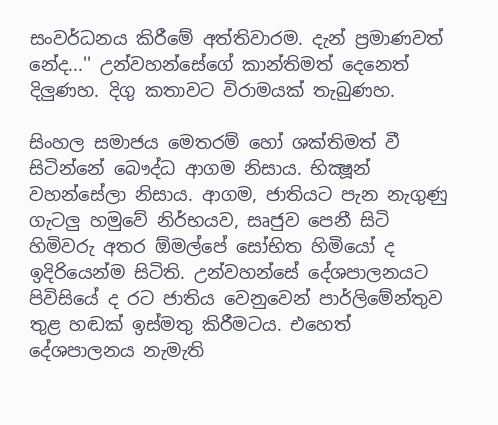සංවර්ධනය කිරීමේ අත්තිවාරම. දැන් ප්‍රමාණවත් නේද...'' උන්වහන්සේගේ කාන්තිමත් දෙනෙත් දිලුණහ. දිගු කතාවට විරාමයක්‌ තැබුණහ.

සිංහල සමාජය මෙතරම් හෝ ශක්‌තිමත් වී සිටින්නේ බෞද්ධ ආගම නිසාය. භික්‍ෂූන් වහන්සේලා නිසාය. ආගම, ජාතියට පැන නැගුණු ගැටලු හමුවේ නිර්භයව, සෘජුව පෙනී සිටි හිමිවරු අතර ඕමල්පේ සෝභිත හිමියෝ ද ඉදිරියෙන්ම සිටිති. උන්වහන්සේ දේශපාලනයට පිවිසියේ ද රට ජාතිය වෙනුවෙන් පාර්ලිමේන්තුව තුළ හඬක්‌ ඉස්‌මතු කිරීමටය. එහෙත් දේශපාලනය නැමැති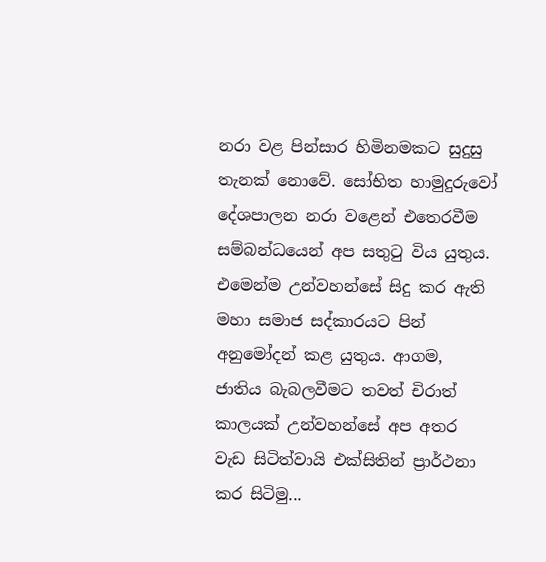නරා වළ පින්සාර හිමිනමකට සුදුසු තැනක්‌ නොවේ. සෝභිත හාමුදුරුවෝ දේශපාලන නරා වළෙන් එතෙරවීම සම්බන්ධයෙන් අප සතුටු විය යුතුය. එමෙන්ම උන්වහන්සේ සිදු කර ඇති මහා සමාජ සද්කාරයට පින් අනුමෝදන් කළ යුතුය. ආගම, ජාතිය බැබලවීමට තවත් චිරාත් කාලයක්‌ උන්වහන්සේ අප අතර වැඩ සිටිත්වායි එක්‌සිතින් ප්‍රාර්ථනා කර සිටිමු...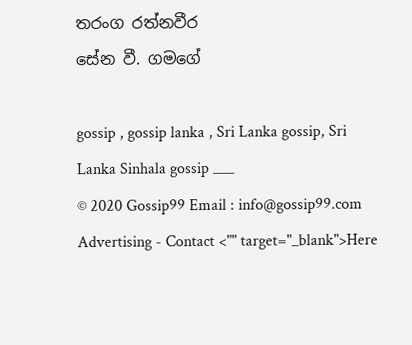තරංග රත්නවීර
සේන වී. ගමගේ

gossip , gossip lanka , Sri Lanka gossip, Sri Lanka Sinhala gossip ___
© 2020 Gossip99 Email : info@gossip99.com
Advertising - Contact <"" target="_blank">Here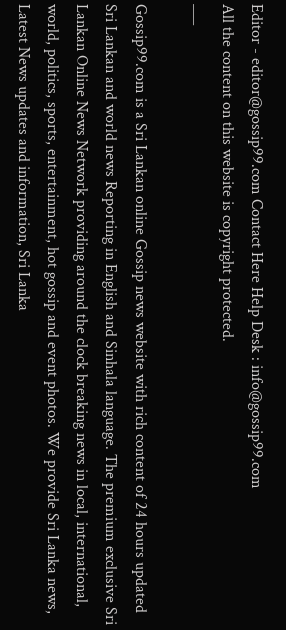Editor - editor@gossip99.com Contact Here Help Desk : info@gossip99.com
All the content on this website is copyright protected.
___

Gossip99.com is a Sri Lankan online Gossip news website with rich content of 24 hours updated Sri Lankan and world news Reporting in English and Sinhala language. The premium exclusive Sri Lankan Online News Network providing around the clock breaking news in local, international, world, politics, sports, entertainment, hot gossip and event photos. We provide Sri Lanka news, Latest News updates and information, Sri Lanka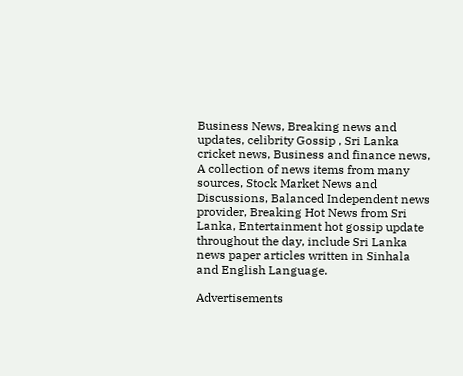Business News, Breaking news and updates, celibrity Gossip , Sri Lanka cricket news, Business and finance news, A collection of news items from many sources, Stock Market News and Discussions, Balanced Independent news provider, Breaking Hot News from Sri Lanka, Entertainment hot gossip update throughout the day, include Sri Lanka news paper articles written in Sinhala and English Language.

Advertisements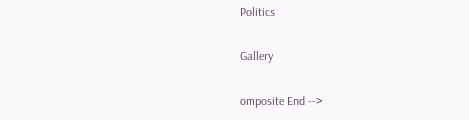Politics

Gallery

omposite End -->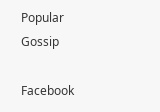Popular Gossip

Facebook